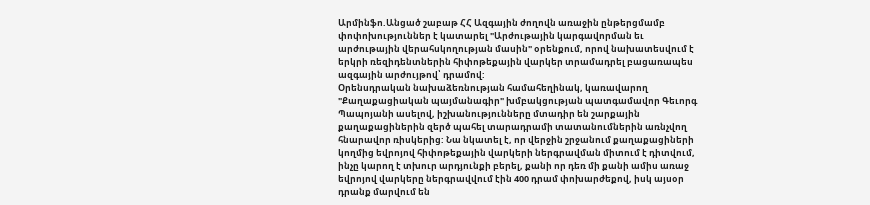Արմինֆո.Անցած շաբաթ ՀՀ Ազգային ժողովն առաջին ընթերցմամբ փոփոխություններ է կատարել "Արժութային կարգավորման եւ արժութային վերահսկողության մասին" օրենքում, որով նախատեսվում է երկրի ռեզիդենտներին հիփոթեքային վարկեր տրամադրել բացառապես ազգային արժույթով՝ դրամով:
Օրենսդրական նախաձեռնության համահեղինակ, կառավարող "Քաղաքացիական պայմանագիր" խմբակցության պատգամավոր Գեւորգ Պապոյանի ասելով, իշխանությունները մտադիր են շարքային քաղաքացիներին զերծ պահել տարադրամի տատանումներին առնչվող հնարավոր ռիսկերից: Նա նկատել է, որ վերջին շրջանում քաղաքացիների կողմից եվրոյով հիփոթեքային վարկերի ներգրավման միտում է դիտվում, ինչը կարող է տխուր արդյունքի բերել, քանի որ դեռ մի քանի ամիս առաջ եվրոյով վարկերը ներգրավվում էին 400 դրամ փոխարժեքով, իսկ այսօր դրանք մարվում են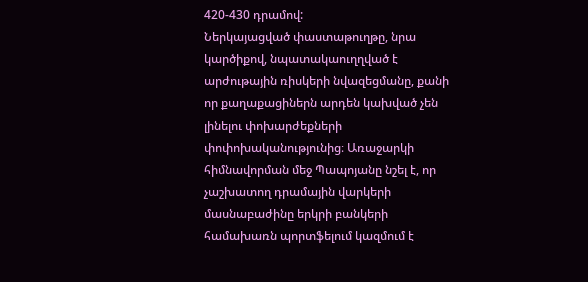420-430 դրամով:
Ներկայացված փաստաթուղթը, նրա կարծիքով, նպատակաուղղված է արժութային ռիսկերի նվազեցմանը, քանի որ քաղաքացիներն արդեն կախված չեն լինելու փոխարժեքների փոփոխականությունից։ Առաջարկի հիմնավորման մեջ Պապոյանը նշել է, որ չաշխատող դրամային վարկերի մասնաբաժինը երկրի բանկերի համախառն պորտֆելում կազմում է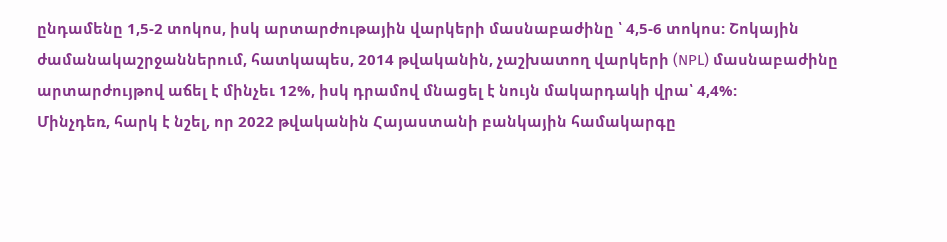ընդամենը 1,5-2 տոկոս, իսկ արտարժութային վարկերի մասնաբաժինը ՝ 4,5-6 տոկոս: Շոկային ժամանակաշրջաններում, հատկապես, 2014 թվականին, չաշխատող վարկերի (NPL) մասնաբաժինը արտարժույթով աճել է մինչեւ 12%, իսկ դրամով մնացել է նույն մակարդակի վրա՝ 4,4%:
Մինչդեռ, հարկ է նշել, որ 2022 թվականին Հայաստանի բանկային համակարգը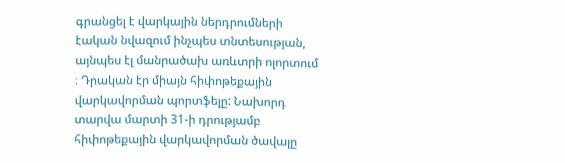գրանցել է վարկային ներդրումների էական նվազում ինչպես տնտեսության, այնպես էլ մանրածախ առևտրի ոլորտում ։ Դրական էր միայն հիփոթեքային վարկավորման պորտֆելը: Նախորդ տարվա մարտի 31-ի դրությամբ հիփոթեքային վարկավորման ծավալը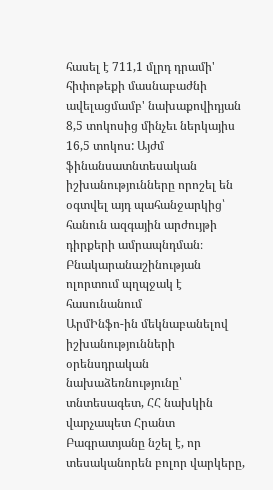հասել է 711,1 մլրդ դրամի' հիփոթեքի մասնաբաժնի ավելացմամբ' նախաքովիդյան 8,5 տոկոսից մինչեւ ներկայիս 16,5 տոկոս: Այժմ ֆինանսատնտեսական իշխանությունները որոշել են օգտվել այդ պահանջարկից՝ հանուն ազգային արժույթի դիրքերի ամրապնդման։
Բնակարանաշինության ոլորտում պղպջակ է հասունանում
ԱրմԻնֆո-ին մեկնաբանելով իշխանությունների օրենսդրական նախաձեռնությունը՝ տնտեսագետ, ՀՀ նախկին վարչապետ Հրանտ Բագրատյանը նշել է, որ տեսականորեն բոլոր վարկերը,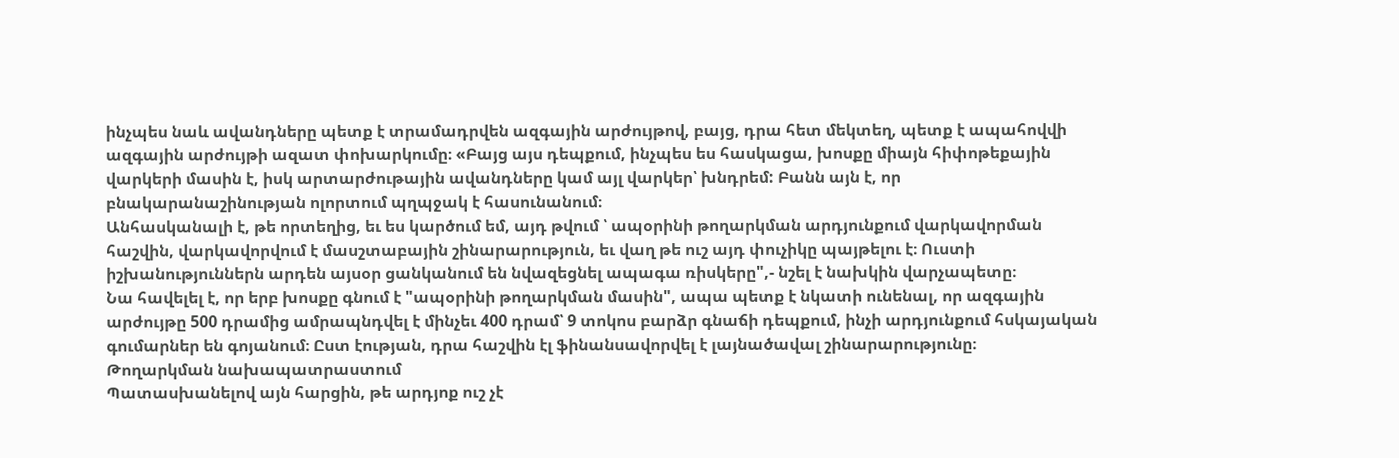ինչպես նաև ավանդները պետք է տրամադրվեն ազգային արժույթով, բայց, դրա հետ մեկտեղ, պետք է ապահովվի ազգային արժույթի ազատ փոխարկումը։ «Բայց այս դեպքում, ինչպես ես հասկացա, խոսքը միայն հիփոթեքային վարկերի մասին է, իսկ արտարժութային ավանդները կամ այլ վարկեր՝ խնդրեմ: Բանն այն է, որ բնակարանաշինության ոլորտում պղպջակ է հասունանում։
Անհասկանալի է, թե որտեղից, եւ ես կարծում եմ, այդ թվում ՝ ապօրինի թողարկման արդյունքում վարկավորման հաշվին, վարկավորվում է մասշտաբային շինարարություն, եւ վաղ թե ուշ այդ փուչիկը պայթելու է։ Ուստի իշխանություններն արդեն այսօր ցանկանում են նվազեցնել ապագա ռիսկերը",- նշել է նախկին վարչապետը։
Նա հավելել է, որ երբ խոսքը գնում է "ապօրինի թողարկման մասին", ապա պետք է նկատի ունենալ, որ ազգային արժույթը 500 դրամից ամրապնդվել է մինչեւ 400 դրամ՝ 9 տոկոս բարձր գնաճի դեպքում, ինչի արդյունքում հսկայական գումարներ են գոյանում։ Ըստ էության, դրա հաշվին էլ ֆինանսավորվել է լայնածավալ շինարարությունը։
Թողարկման նախապատրաստում
Պատասխանելով այն հարցին, թե արդյոք ուշ չէ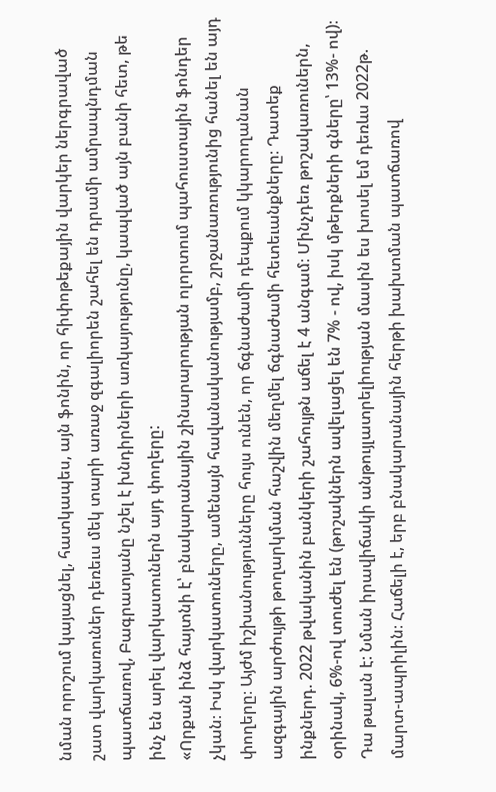նման որոշում կայացնել, հատկապես, այն ֆոնին, որ հիփոթեքային վարկեր ներգրաված շատ վարկառուներ դեռեւս մեկ տարի առաջ զգալիորեն շահել են դրամի ամրապնդման պատճառով, Բագրատյանը նշել է խնդիրների առկայությունը, կապված այն բանի հետ, թե ինչ են արել վարկատուներն այդ փողերը:
«Որքան ինձ հայտնի է՝ բնակարանային շինարարության ոլորտում պահուստային ֆոնդեր չկան։ Իսկ վարկատուները, ամենայն հավանականությամբ, շրջանառությունից հանել են այդ փողերը։ Այժմ իշխանությունները հույս ունեն, որ ճգնաժամի դեպքում կկարողանան ազգային արժույթի թողարկման հաշվին մեղմել ճգնաժամի հետեւանքները։ Դատեք ինքներդ. 2022 թվականին բանկերի շահույթն աճել է 4 անգամ։ Մինչդեռ թոշակառուներն, օրինակ, 6%-ով տուժել են (թոշակներն ավելացել են 7% - ով, իսկ մթերքների գները՝ 13%- ով)։ Դա թալան է: Նման իրավիճակի անթույլատրելիության մասին ես խոսել եմ դեռևս 2022թ. մարտ-ապրիլին։ Հաճելի է, երբ բնակարանային հերթի խախտման պատճառով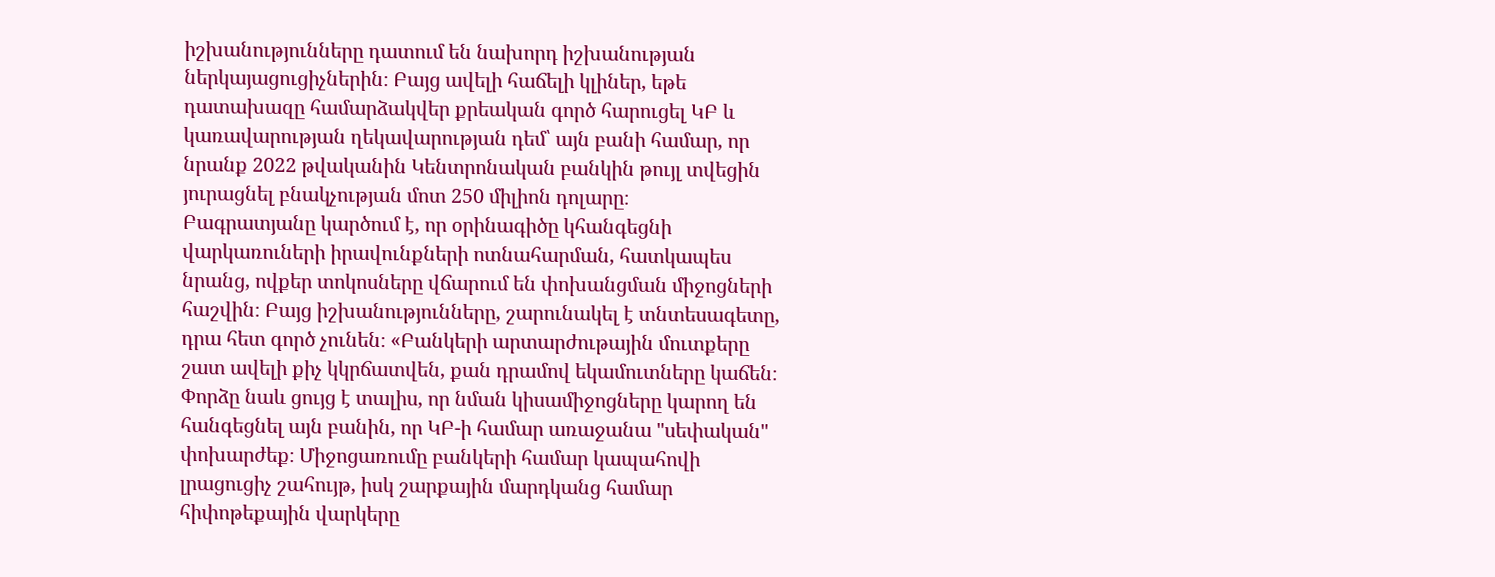իշխանությունները դատում են նախորդ իշխանության ներկայացուցիչներին։ Բայց ավելի հաճելի կլիներ, եթե դատախազը համարձակվեր քրեական գործ հարուցել ԿԲ և կառավարության ղեկավարության դեմ՝ այն բանի համար, որ նրանք 2022 թվականին Կենտրոնական բանկին թույլ տվեցին յուրացնել բնակչության մոտ 250 միլիոն դոլարը։
Բագրատյանը կարծում է, որ օրինագիծը կհանգեցնի վարկառուների իրավունքների ոտնահարման, հատկապես նրանց, ովքեր տոկոսները վճարում են փոխանցման միջոցների հաշվին։ Բայց իշխանությունները, շարունակել է տնտեսագետը, դրա հետ գործ չունեն։ «Բանկերի արտարժութային մուտքերը շատ ավելի քիչ կկրճատվեն, քան դրամով եկամուտները կաճեն։ Փորձը նաև ցույց է տալիս, որ նման կիսամիջոցները կարող են հանգեցնել այն բանին, որ ԿԲ-ի համար առաջանա "սեփական" փոխարժեք։ Միջոցառումը բանկերի համար կապահովի լրացուցիչ շահույթ, իսկ շարքային մարդկանց համար հիփոթեքային վարկերը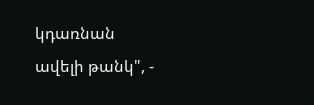կդառնան ավելի թանկ", -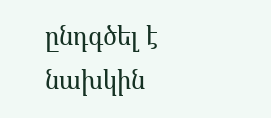ընդգծել է նախկին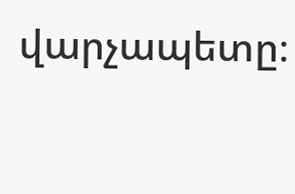վարչապետը։